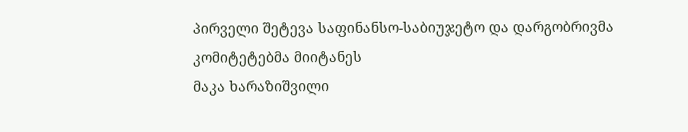პირველი შეტევა საფინანსო-საბიუჯეტო და დარგობრივმა კომიტეტებმა მიიტანეს
მაკა ხარაზიშვილი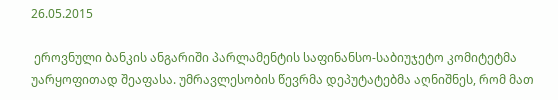26.05.2015

 ეროვნული ბანკის ანგარიში პარლამენტის საფინანსო-საბიუჯეტო კომიტეტმა უარყოფითად შეაფასა. უმრავლესობის წევრმა დეპუტატებმა აღნიშნეს, რომ მათ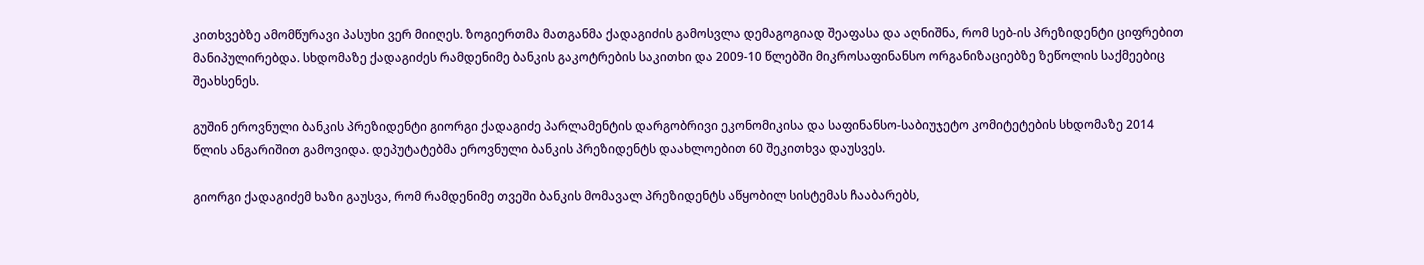კითხვებზე ამომწურავი პასუხი ვერ მიიღეს. ზოგიერთმა მათგანმა ქადაგიძის გამოსვლა დემაგოგიად შეაფასა და აღნიშნა, რომ სებ-ის პრეზიდენტი ციფრებით მანიპულირებდა. სხდომაზე ქადაგიძეს რამდენიმე ბანკის გაკოტრების საკითხი და 2009-10 წლებში მიკროსაფინანსო ორგანიზაციებზე ზეწოლის საქმეებიც შეახსენეს.

გუშინ ეროვნული ბანკის პრეზიდენტი გიორგი ქადაგიძე პარლამენტის დარგობრივი ეკონომიკისა და საფინანსო-საბიუჯეტო კომიტეტების სხდომაზე 2014 წლის ანგარიშით გამოვიდა. დეპუტატებმა ეროვნული ბანკის პრეზიდენტს დაახლოებით 60 შეკითხვა დაუსვეს.

გიორგი ქადაგიძემ ხაზი გაუსვა, რომ რამდენიმე თვეში ბანკის მომავალ პრეზიდენტს აწყობილ სისტემას ჩააბარებს,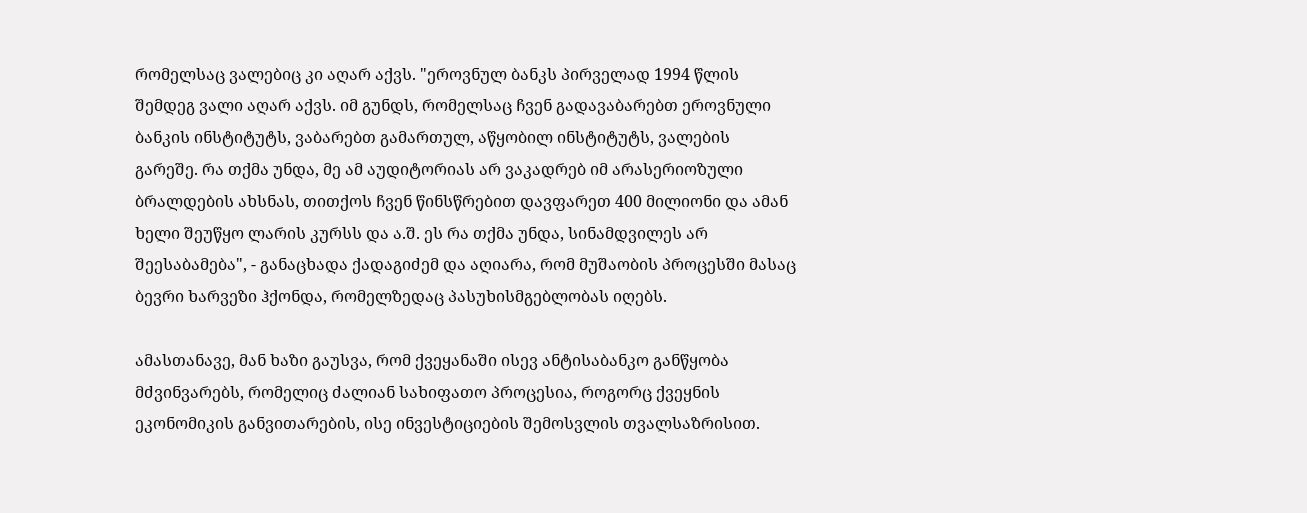რომელსაც ვალებიც კი აღარ აქვს. "ეროვნულ ბანკს პირველად 1994 წლის შემდეგ ვალი აღარ აქვს. იმ გუნდს, რომელსაც ჩვენ გადავაბარებთ ეროვნული ბანკის ინსტიტუტს, ვაბარებთ გამართულ, აწყობილ ინსტიტუტს, ვალების გარეშე. რა თქმა უნდა, მე ამ აუდიტორიას არ ვაკადრებ იმ არასერიოზული ბრალდების ახსნას, თითქოს ჩვენ წინსწრებით დავფარეთ 400 მილიონი და ამან ხელი შეუწყო ლარის კურსს და ა.შ. ეს რა თქმა უნდა, სინამდვილეს არ შეესაბამება", - განაცხადა ქადაგიძემ და აღიარა, რომ მუშაობის პროცესში მასაც ბევრი ხარვეზი ჰქონდა, რომელზედაც პასუხისმგებლობას იღებს.

ამასთანავე, მან ხაზი გაუსვა, რომ ქვეყანაში ისევ ანტისაბანკო განწყობა მძვინვარებს, რომელიც ძალიან სახიფათო პროცესია, როგორც ქვეყნის ეკონომიკის განვითარების, ისე ინვესტიციების შემოსვლის თვალსაზრისით.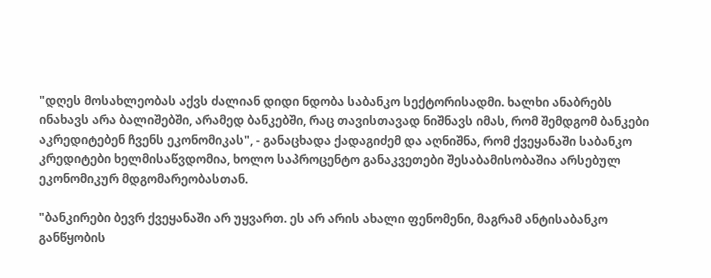"დღეს მოსახლეობას აქვს ძალიან დიდი ნდობა საბანკო სექტორისადმი. ხალხი ანაბრებს ინახავს არა ბალიშებში, არამედ ბანკებში, რაც თავისთავად ნიშნავს იმას, რომ შემდგომ ბანკები აკრედიტებენ ჩვენს ეკონომიკას", - განაცხადა ქადაგიძემ და აღნიშნა, რომ ქვეყანაში საბანკო კრედიტები ხელმისაწვდომია, ხოლო საპროცენტო განაკვეთები შესაბამისობაშია არსებულ ეკონომიკურ მდგომარეობასთან.

"ბანკირები ბევრ ქვეყანაში არ უყვართ. ეს არ არის ახალი ფენომენი, მაგრამ ანტისაბანკო განწყობის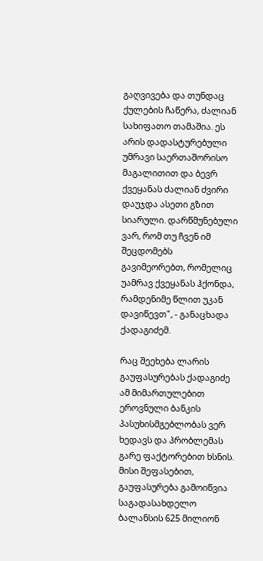გაღვივება და თუნდაც ქულების ჩაწერა, ძალიან სახიფათო თამაშია. ეს არის დადასტურებული უმრავი საერთაშორისო მაგალითით და ბევრ ქვეყანას ძალიან ძვირი დაუჯდა ასეთი გზით სიარული. დარწმუნებული ვარ, რომ თუ ჩვენ იმ შეცდომებს გავიმეორებთ, რომელიც უამრავ ქვეყანას ჰქონდა, რამდენიმე წლით უკან დავიწევთ", - განაცხადა ქადაგიძემ.

რაც შეეხება ლარის გაუფასურებას ქადაგიძე ამ მიმართულებით ეროვნული ბანკის პასუხისმგებლობას ვერ ხედავს და პრობლემას გარე ფაქტორებით ხსნის. მისი შეფასებით, გაუფასურება გამოიწვია საგადასახდელო ბალანსის 625 მილიონ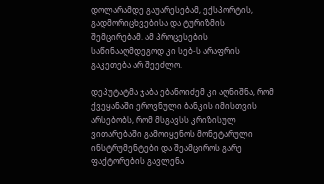დოლარამდე გაუარესებამ, ექსპორტის, გადმორიცხვებისა და ტურიზმის შემცირებამ. ამ პროცესების საწინააღმდეგოდ კი სებ-ს არაფრის გაკეთება არ შეეძლო.

დეპუტატმა ჯაბა ებანოიძემ კი აღნიშნა, რომ ქვეყანაში ეროვნული ბანკის იმისთვის არსებობს, რომ მსგავსს კრიზისულ ვითარებაში გამოიყენოს მონეტარული ინსტრუმენტები და შეამციროს გარე ფაქტორების გავლენა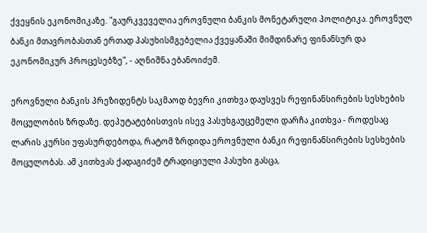ქვეყნის ეკონომიკაზე. "გაურკვეველია ეროვნული ბანკის მონეტარული პოლიტიკა. ეროვნულ ბანკი მთავრობასთან ერთად პასუხისმგებელია ქვეყანაში მიმდინარე ფინანსურ და ეკონომიკურ პროცესებზე", - აღნიშნა ებანოიძემ.

ეროვნული ბანკის პრეზიდენტს საკმაოდ ბევრი კითხვა დაუსვეს რეფინანსირების სესხების მოცულობის ზრდაზე. დეპუტატებისთვის ისევ პასუხგაუცემელი დარჩა კითხვა - როდესაც ლარის კურსი უფასურდებოდა, რატომ ზრდიდა ეროვნული ბანკი რეფინანსირების სესხების მოცულობას. ამ კითხვას ქადაგიძემ ტრადიციული პასუხი გასცა,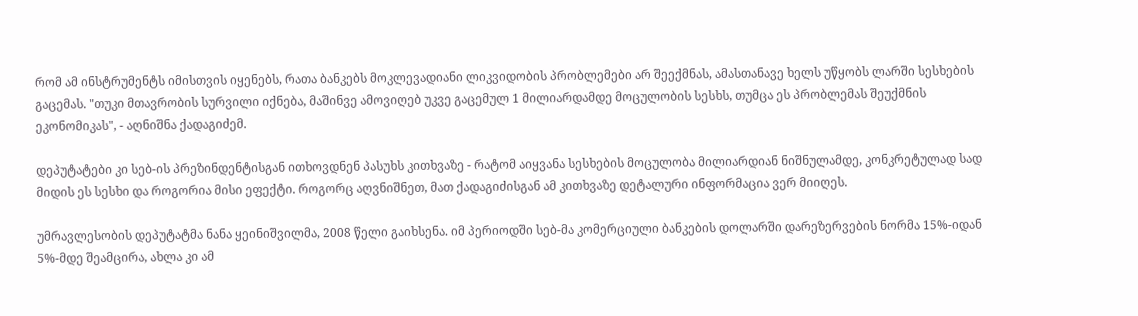რომ ამ ინსტრუმენტს იმისთვის იყენებს, რათა ბანკებს მოკლევადიანი ლიკვიდობის პრობლემები არ შეექმნას, ამასთანავე ხელს უწყობს ლარში სესხების გაცემას. "თუკი მთავრობის სურვილი იქნება, მაშინვე ამოვიღებ უკვე გაცემულ 1 მილიარდამდე მოცულობის სესხს, თუმცა ეს პრობლემას შეუქმნის ეკონომიკას", - აღნიშნა ქადაგიძემ.

დეპუტატები კი სებ-ის პრეზინდენტისგან ითხოვდნენ პასუხს კითხვაზე - რატომ აიყვანა სესხების მოცულობა მილიარდიან ნიშნულამდე, კონკრეტულად სად მიდის ეს სესხი და როგორია მისი ეფექტი. როგორც აღვნიშნეთ, მათ ქადაგიძისგან ამ კითხვაზე დეტალური ინფორმაცია ვერ მიიღეს.

უმრავლესობის დეპუტატმა ნანა ყეინიშვილმა, 2008 წელი გაიხსენა. იმ პერიოდში სებ-მა კომერციული ბანკების დოლარში დარეზერვების ნორმა 15%-იდან 5%-მდე შეამცირა, ახლა კი ამ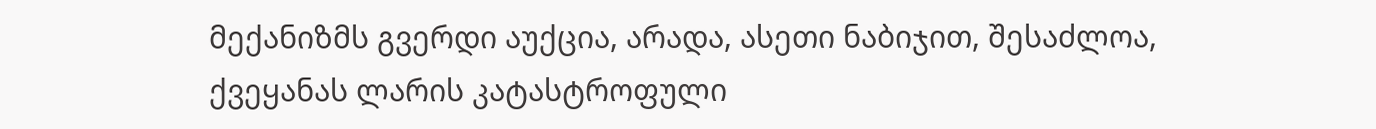მექანიზმს გვერდი აუქცია, არადა, ასეთი ნაბიჯით, შესაძლოა, ქვეყანას ლარის კატასტროფული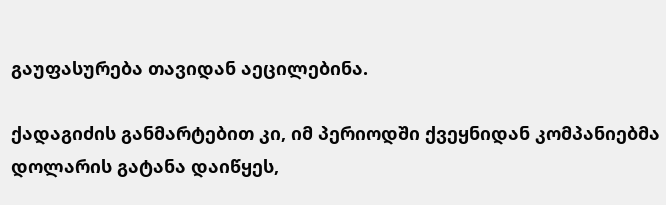გაუფასურება თავიდან აეცილებინა.

ქადაგიძის განმარტებით კი, იმ პერიოდში ქვეყნიდან კომპანიებმა დოლარის გატანა დაიწყეს,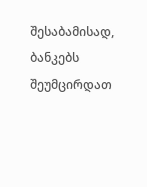შესაბამისად, ბანკებს შეუმცირდათ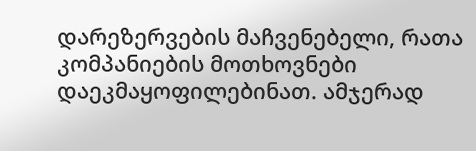დარეზერვების მაჩვენებელი, რათა კომპანიების მოთხოვნები დაეკმაყოფილებინათ. ამჯერად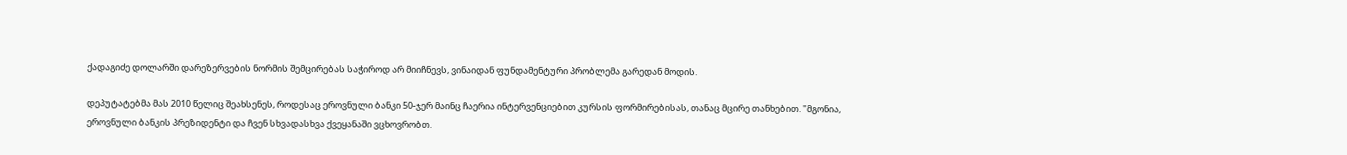ქადაგიძე დოლარში დარეზერვების ნორმის შემცირებას საჭიროდ არ მიიჩნევს, ვინაიდან ფუნდამენტური პრობლემა გარედან მოდის.

დეპუტატებმა მას 2010 წელიც შეახსენეს, როდესაც ეროვნული ბანკი 50-ჯერ მაინც ჩაერია ინტერვენციებით კურსის ფორმირებისას, თანაც მცირე თანხებით. "მგონია, ეროვნული ბანკის პრეზიდენტი და ჩვენ სხვადასხვა ქვეყანაში ვცხოვრობთ.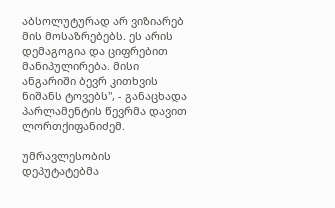აბსოლუტურად არ ვიზიარებ მის მოსაზრებებს. ეს არის დემაგოგია და ციფრებით მანიპულირება. მისი ანგარიში ბევრ კითხვის ნიშანს ტოვებს", - განაცხადა პარლამენტის წევრმა დავით ლორთქიფანიძემ.

უმრავლესობის დეპუტატებმა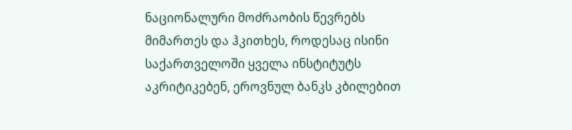ნაციონალური მოძრაობის წევრებს მიმართეს და ჰკითხეს, როდესაც ისინი საქართველოში ყველა ინსტიტუტს აკრიტიკებენ, ეროვნულ ბანკს კბილებით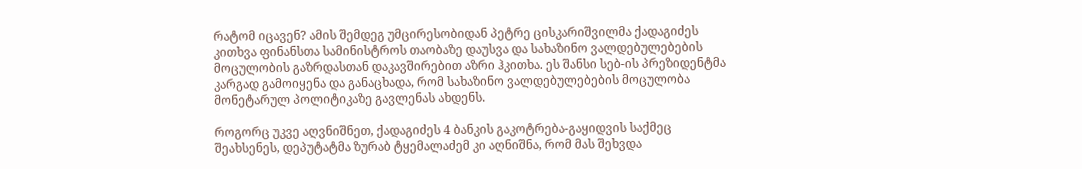რატომ იცავენ? ამის შემდეგ უმცირესობიდან პეტრე ცისკარიშვილმა ქადაგიძეს კითხვა ფინანსთა სამინისტროს თაობაზე დაუსვა და სახაზინო ვალდებულებების მოცულობის გაზრდასთან დაკავშირებით აზრი ჰკითხა. ეს შანსი სებ-ის პრეზიდენტმა კარგად გამოიყენა და განაცხადა, რომ სახაზინო ვალდებულებების მოცულობა მონეტარულ პოლიტიკაზე გავლენას ახდენს.

როგორც უკვე აღვნიშნეთ, ქადაგიძეს 4 ბანკის გაკოტრება-გაყიდვის საქმეც შეახსენეს, დეპუტატმა ზურაბ ტყემალაძემ კი აღნიშნა, რომ მას შეხვდა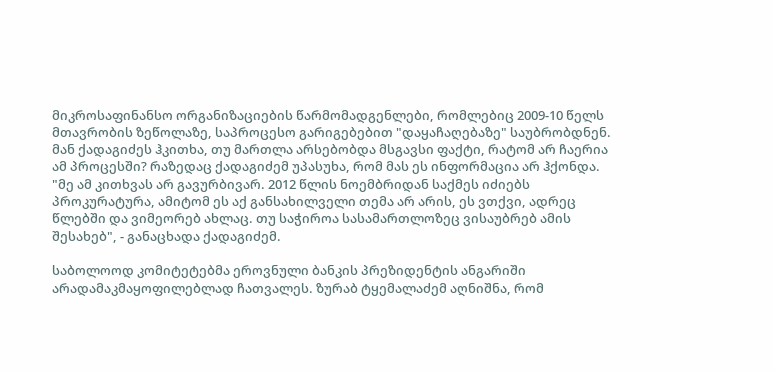მიკროსაფინანსო ორგანიზაციების წარმომადგენლები, რომლებიც 2009-10 წელს მთავრობის ზეწოლაზე, საპროცესო გარიგებებით "დაყაჩაღებაზე" საუბრობდნენ. მან ქადაგიძეს ჰკითხა, თუ მართლა არსებობდა მსგავსი ფაქტი, რატომ არ ჩაერია ამ პროცესში? რაზედაც ქადაგიძემ უპასუხა, რომ მას ეს ინფორმაცია არ ჰქონდა. "მე ამ კითხვას არ გავურბივარ. 2012 წლის ნოემბრიდან საქმეს იძიებს პროკურატურა, ამიტომ ეს აქ განსახილველი თემა არ არის, ეს ვთქვი, ადრეც წლებში და ვიმეორებ ახლაც. თუ საჭიროა სასამართლოზეც ვისაუბრებ ამის შესახებ", - განაცხადა ქადაგიძემ.

საბოლოოდ კომიტეტებმა ეროვნული ბანკის პრეზიდენტის ანგარიში არადამაკმაყოფილებლად ჩათვალეს. ზურაბ ტყემალაძემ აღნიშნა, რომ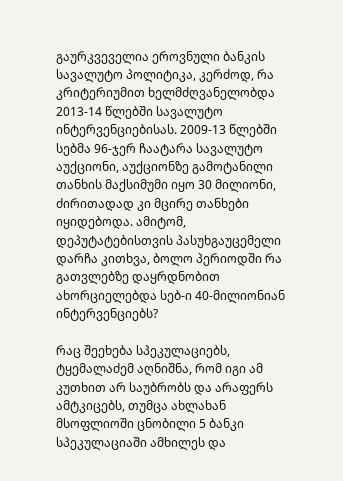გაურკვეველია ეროვნული ბანკის სავალუტო პოლიტიკა, კერძოდ, რა კრიტერიუმით ხელმძღვანელობდა 2013-14 წლებში სავალუტო ინტერვენციებისას. 2009-13 წლებში სებმა 96-ჯერ ჩაატარა სავალუტო აუქციონი, აუქციონზე გამოტანილი თანხის მაქსიმუმი იყო 30 მილიონი, ძირითადად კი მცირე თანხები იყიდებოდა. ამიტომ, დეპუტატებისთვის პასუხგაუცემელი დარჩა კითხვა, ბოლო პერიოდში რა გათვლებზე დაყრდნობით ახორციელებდა სებ-ი 40-მილიონიან ინტერვენციებს?

რაც შეეხება სპეკულაციებს, ტყემალაძემ აღნიშნა, რომ იგი ამ კუთხით არ საუბრობს და არაფერს ამტკიცებს, თუმცა ახლახან მსოფლიოში ცნობილი 5 ბანკი სპეკულაციაში ამხილეს და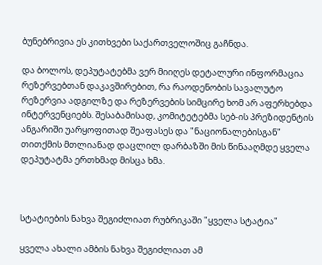ბუნებრივია ეს კითხვები საქართველოშიც გაჩნდა.

და ბოლოს, დეპუტატებმა ვერ მიიღეს დეტალური ინფორმაცია რეზერვებთან დაკავშირებით, რა რაოდენობის სავალუტო რეზერვია ადგილზე და რეზერვების სიმცირე ხომ არ აფერხებდა ინტერვენციებს. შესაბამისად, კომიტეტებმა სებ-ის პრეზიდენტის ანგარიში უარყოფითად შეაფასეს და "ნაციონალებისგან" თითქმის მთლიანად დაცლილ დარბაზში მის წინააღმდე ყველა დეპუტატმა ერთხმად მისცა ხმა.



სტატიების ნახვა შეგიძლიათ რუბრიკაში "ყველა სტატია"

ყველა ახალი ამბის ნახვა შეგიძლიათ ამ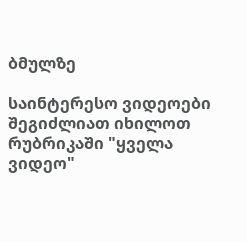ბმულზე

საინტერესო ვიდეოები შეგიძლიათ იხილოთ რუბრიკაში "ყველა ვიდეო"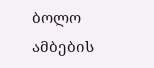ბოლო ამბების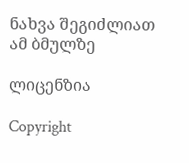ნახვა შეგიძლიათ ამ ბმულზე

ლიცენზია

Copyright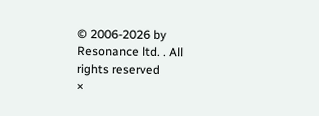© 2006-2026 by Resonance ltd. . All rights reserved
×